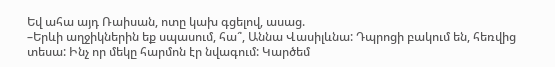Եվ ահա այդ Ռաիսան, ոտը կախ գցելով, ասաց.
–Երևի աղջիկներին եք սպասում, հա՞, Աննա Վասիլևնա: Դպրոցի բակում են, հեռվից տեսա: Ինչ որ մեկը հարմոն էր նվագում: Կարծեմ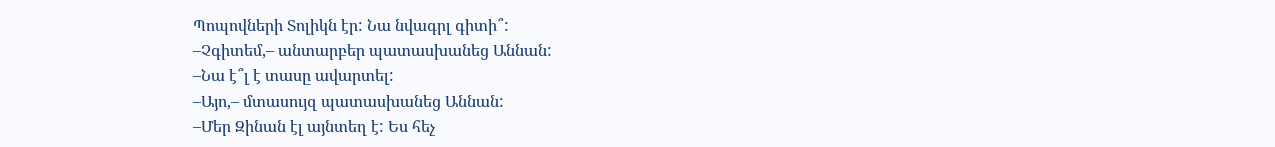Պոպովների Տոլիկն էր: Նա նվագրլ գիտի՞:
–Չգիտեմ,– անտարբեր պատասխանեց Աննան:
–Նա է՞լ է տասը ավարտել:
–Այո,– մտասույզ պատասխանեց Աննան:
–Մեր Զինան էլ այնտեղ է: Ես հեչ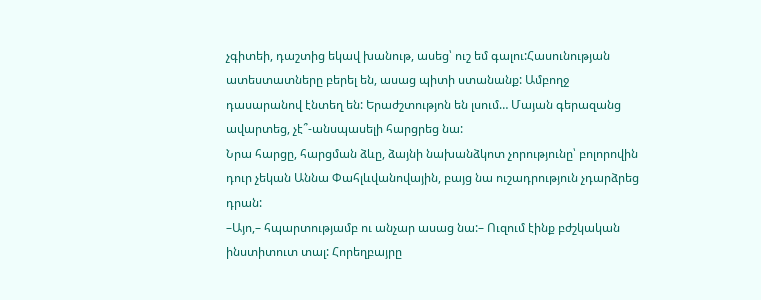չգիտեի, դաշտից եկավ խանութ, ասեց՝ ուշ եմ գալու:Հասունության ատեստատները բերել են, ասաց պիտի ստանանք: Ամբողջ դասարանով էնտեղ են: Երաժշտությոն են լսում… Մայան գերազանց ավարտեց, չէ՞-անսպասելի հարցրեց նա:
Նրա հարցը, հարցման ձևը, ձայնի նախանձկոտ չորությունը՝ բոլորովին դուր չեկան Աննա Փահլևվանովային, բայց նա ուշադրություն չդարձրեց դրան:
–Այո,– հպարտությամբ ու անչար ասաց նա:– Ուզում էինք բժշկական ինստիտուտ տալ: Հորեղբայրը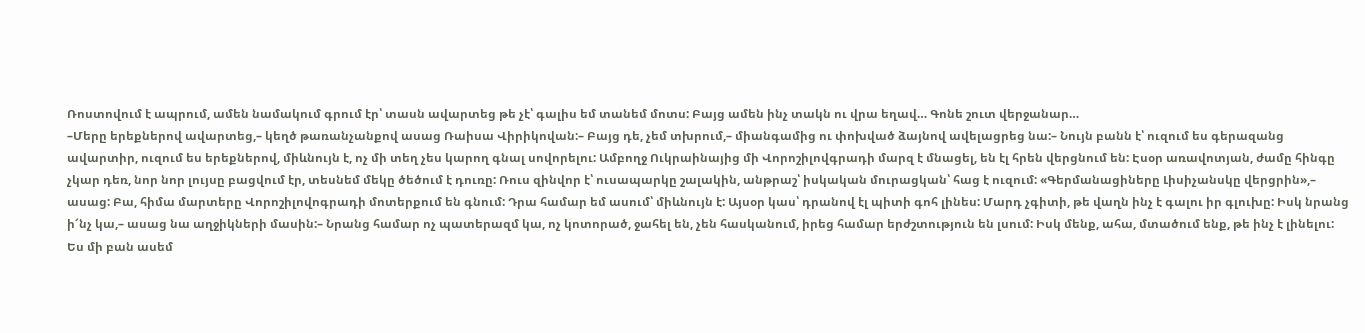Ռոստովում է ապրում, ամեն նամակում գրում էր՝ տասն ավարտեց թե չէ՝ գալիս եմ տանեմ մոտս: Բայց ամեն ինչ տակն ու վրա եղավ… Գոնե շուտ վերջանար…
–Մերը երեքներով ավարտեց,– կեղծ թառանչանքով ասաց Ռաիսա Վիրիկովան:– Բայց դե, չեմ տխրում,– միանգամից ու փոխված ձայնով ավելացրեց նա:– Նույն բանն է՝ ուզում ես գերազանց ավարտիր, ուզում ես երեքներով, միևնույն է, ոչ մի տեղ չես կարող գնալ սովորելու: Ամբողջ Ուկրաինայից մի Վորոշիլովգրադի մարզ է մնացել, են էլ հրեն վերցնում են: Էսօր առավոտյան, ժամը հինգը չկար դեռ, նոր նոր լույսը բացվում էր, տեսնեմ մեկը ծեծում է դուռը: Ռուս զինվոր է՝ ուսապարկը շալակին, անթրաշ՝ իսկական մուրացկան՝ հաց է ուզում: «Գերմանացիները Լիսիչանսկը վերցրին»,– ասաց: Բա, հիմա մարտերը Վորոշիլովոգրադի մոտերքում են գնում: Դրա համար եմ ասում՝ միևնույն է: Այսօր կաս՝ դրանով էլ պիտի գոհ լինես: Մարդ չգիտի, թե վաղն ինչ է գալու իր գլուխը: Իսկ նրանց ի՜նչ կա,– ասաց նա աղջիկների մասին:– Նրանց համար ոչ պատերազմ կա, ոչ կոտորած, ջահել են, չեն հասկանում, իրեց համար երժշտություն են լսում: Իսկ մենք, ահա, մտածում ենք, թե ինչ է լինելու: Ես մի բան ասեմ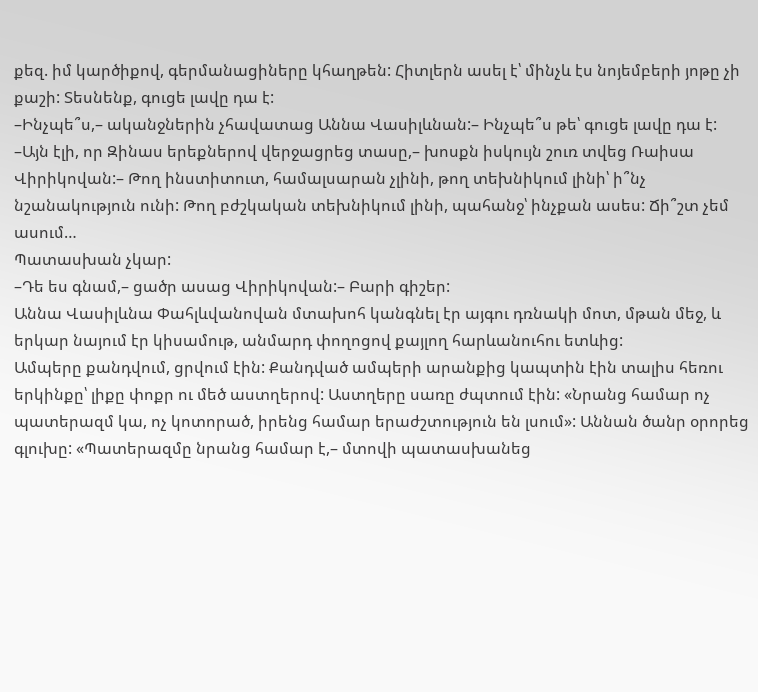քեզ. իմ կարծիքով, գերմանացիները կհաղթեն: Հիտլերն ասել է՝ մինչև էս նոյեմբերի յոթը չի քաշի: Տեսնենք, գուցե լավը դա է:
–Ինչպե՞ս,– ականջներին չհավատաց Աննա Վասիլևնան:– Ինչպե՞ս թե՝ գուցե լավը դա է:
–Այն էլի, որ Զինաս երեքներով վերջացրեց տասը,– խոսքն իսկույն շուռ տվեց Ռաիսա Վիրիկովան:– Թող ինստիտուտ, համալսարան չլինի, թող տեխնիկում լինի՝ ի՞նչ նշանակություն ունի: Թող բժշկական տեխնիկում լինի, պահանջ՝ ինչքան ասես: Ճի՞շտ չեմ ասում…
Պատասխան չկար:
–Դե ես գնամ,– ցածր ասաց Վիրիկովան:– Բարի գիշեր:
Աննա Վասիլևնա Փահլևվանովան մտախոհ կանգնել էր այգու դռնակի մոտ, մթան մեջ, և երկար նայում էր կիսամութ, անմարդ փողոցով քայլող հարևանուհու ետևից:
Ամպերը քանդվում, ցրվում էին: Քանդված ամպերի արանքից կապտին էին տալիս հեռու երկինքը՝ լիքը փոքր ու մեծ աստղերով: Աստղերը սառը ժպտում էին: «Նրանց համար ոչ պատերազմ կա, ոչ կոտորած, իրենց համար երաժշտություն են լսում»: Աննան ծանր օրորեց գլուխը: «Պատերազմը նրանց համար է,– մտովի պատասխանեց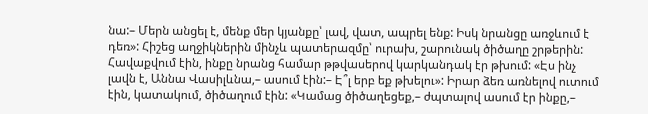նա:– Մերն անցել է, մենք մեր կյանքը՝ լավ, վատ, ապրել ենք: Իսկ նրանցը առջևում է դեռ»: Հիշեց աղջիկներին մինչև պատերազմը՝ ուրախ, շարունակ ծիծաղը շրթերին: Հավաքվում էին, ինքը նրանց համար թթվասերով կարկանդակ էր թխում: «Էս ինչ լավն է, Աննա Վասիլևնա,– ասում էին:– Է՞լ երբ եք թխելու»: Իրար ձեռ առնելով ուտում էին, կատակում, ծիծաղում էին: «Կամաց ծիծաղեցեք,– ժպտալով ասում էր ինքը,–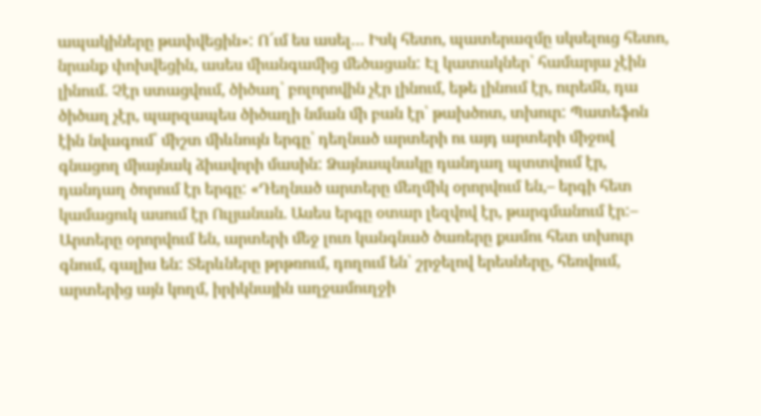ապակիները թափվեցին»: Ո՜ւմ ես ասել… Իսկ հետո, պատերազմը սկսելուց հետո, նրանք փոխվեցին, ասես միանգամից մեծացան: Էլ կատակներ՝ համարյա չէին լինում. Չէր ստացվում, ծիծաղ՝ բոլորովին չէր լինում, եթե լինում էր, ուրեմն, դա ծիծաղ չէր, պարզապես ծիծաղի նման մի բան էր՝ թախծոտ, տխուր: Պատեֆոն էին նվագում՝ միշտ միևնույն երգը՝ դեղնած արտերի ու այդ արտերի միջով գնացող միայնակ ձիավորի մասին: Ձայնապնակը դանդաղ պտտվում էր, դանդաղ ծորում էր երգը: «Դեղնած արտերը մեղմիկ օրորվում են,– երգի հետ կամացուկ ասում էր Ուլյանան. Ասես երգը օտար լեզվով էր, թարգմանում էր:– Արտերը օրորվում են, արտերի մեջ լուռ կանգնած ծառերը քամու հետ տխուր գնում, գալիս են: Տերևները թրթռում, դողում են՝ շրջելով երեսները, հեռվում, արտերից այն կողմ, իրիկնային աղջամուղջի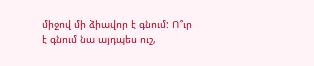միջով մի ձիավոր է գնում: Ո՞ւր է գնում նա այդպես ուշ,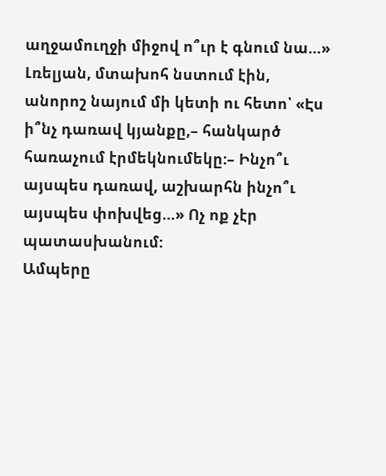աղջամուղջի միջով ո՞ւր է գնում նա…»
Լռելյան, մտախոհ նստում էին, անորոշ նայում մի կետի ու հետո՝ «Էս ի՞նչ դառավ կյանքը,– հանկարծ հառաչում էրմեկնումեկը:– Ինչո՞ւ այսպես դառավ, աշխարհն ինչո՞ւ այսպես փոխվեց…» Ոչ ոք չէր պատասխանում:
Ամպերը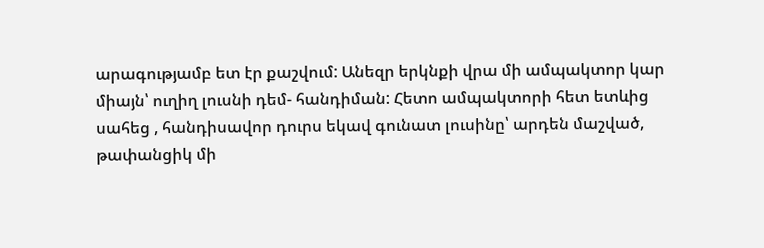արագությամբ ետ էր քաշվում: Անեզր երկնքի վրա մի ամպակտոր կար միայն՝ ուղիղ լուսնի դեմ- հանդիման: Հետո ամպակտորի հետ ետևից սահեց , հանդիսավոր դուրս եկավ գունատ լուսինը՝ արդեն մաշված, թափանցիկ մի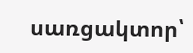սառցակտոր՝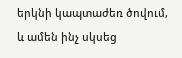երկնի կապտաժեռ ծովում, և ամեն ինչ սկսեց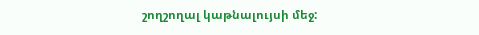շողշողալ կաթնալույսի մեջ: